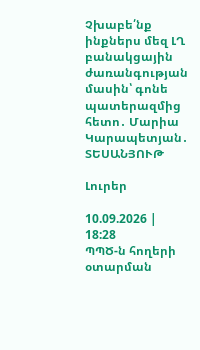Չխաբե՛նք ինքներս մեզ ԼՂ բանակցային ժառանգության մասին՝ գոնե պատերազմից հետո․ Մարիա Կարապետյան․ ՏԵՍԱՆՅՈՒԹ

Լուրեր

10.09.2026 | 18:28
ՊՊԾ-ն հողերի օտարման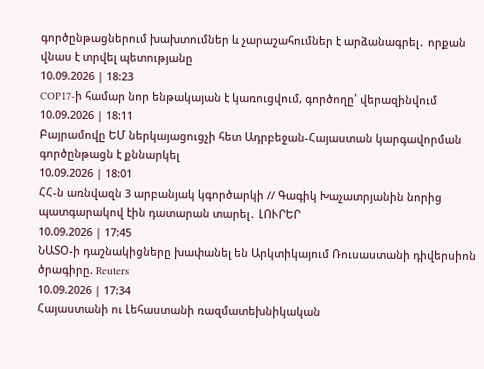գործընթացներում խախտումներ և չարաշահումներ է արձանագրել․ որքան վնաս է տրվել պետությանը
10.09.2026 | 18:23
COP17-ի համար նոր ենթակայան է կառուցվում, գործողը՝ վերազինվում
10.09.2026 | 18:11
Բայրամովը ԵՄ ներկայացուցչի հետ Ադրբեջան-Հայաստան կարգավորման գործընթացն է քննարկել
10.09.2026 | 18:01
ՀՀ-ն առնվազն 3 արբանյակ կգործարկի // Գագիկ Խաչատրյանին նորից պատգարակով էին դատարան տարել․ ԼՈՒՐԵՐ
10.09.2026 | 17:45
ՆԱՏՕ-ի դաշնակիցները խափանել են Արկտիկայում Ռուսաստանի դիվերսիոն ծրագիրը. Reuters
10.09.2026 | 17:34
Հայաստանի ու Լեհաստանի ռազմատեխնիկական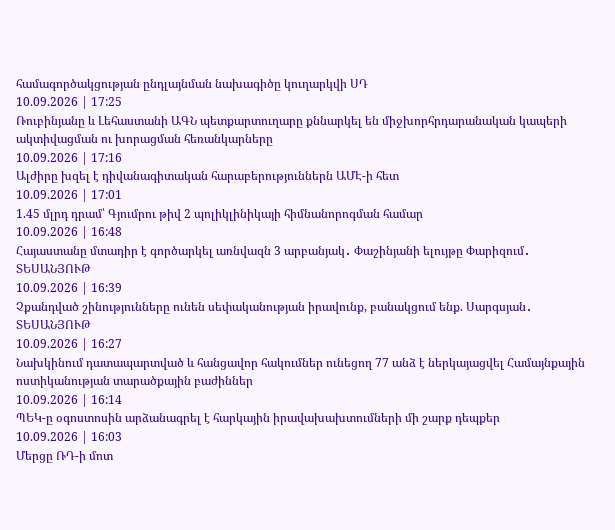համագործակցության ընդլայնման նախագիծը կուղարկվի ՍԴ
10.09.2026 | 17:25
Ռուբինյանը և Լեհաստանի ԱԳՆ պետքարտուղարը քննարկել են միջխորհրդարանական կապերի ակտիվացման ու խորացման հեռանկարները
10.09.2026 | 17:16
Ալժիրը խզել է դիվանագիտական հարաբերություններն ԱՄԷ-ի հետ
10.09.2026 | 17:01
1.45 մլրդ դրամ՝ Գյումրու թիվ 2 պոլիկլինիկայի հիմնանորոգման համար
10.09.2026 | 16:48
Հայաստանը մտադիր է գործարկել առնվազն 3 արբանյակ․ Փաշինյանի ելույթը Փարիզում․ ՏԵՍԱՆՅՈՒԹ
10.09.2026 | 16:39
Չքանդված շինությունները ունեն սեփականության իրավունք, բանակցում ենք. Սարգսյան․ ՏԵՍԱՆՅՈՒԹ
10.09.2026 | 16:27
Նախկինում դատապարտված և հանցավոր հակումներ ունեցող 77 անձ է ներկայացվել Համայնքային ոստիկանության տարածքային բաժիններ
10.09.2026 | 16:14
ՊԵԿ-ը օգոստոսին արձանագրել է հարկային իրավախախտումների մի շարք դեպքեր
10.09.2026 | 16:03
Մերցը ՌԴ-ի մոտ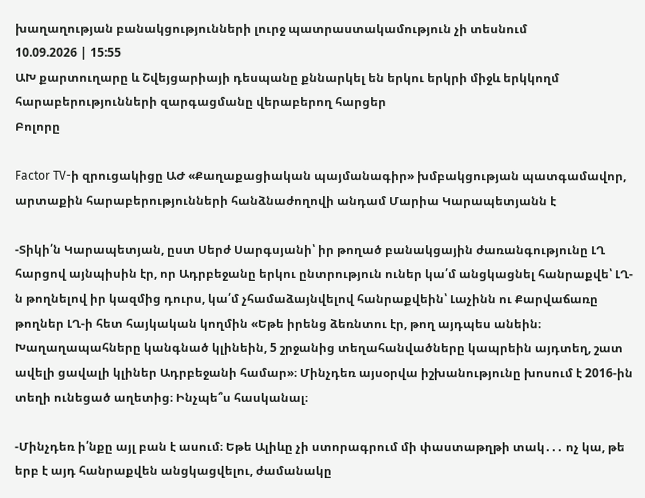խաղաղության բանակցությունների լուրջ պատրաստակամություն չի տեսնում
10.09.2026 | 15:55
ԱԽ քարտուղարը և Շվեյցարիայի դեսպանը քննարկել են երկու երկրի միջև երկկողմ հարաբերությունների զարգացմանը վերաբերող հարցեր
Բոլորը

Factor TV-ի զրուցակիցը ԱԺ «Քաղաքացիական պայմանագիր» խմբակցության պատգամավոր, արտաքին հարաբերությունների հանձնաժողովի անդամ Մարիա Կարապետյանն է

-Տիկի՛ն Կարապետյան, ըստ Սերժ Սարգսյանի՝ իր թողած բանակցային ժառանգությունը ԼՂ հարցով այնպիսին էր, որ Ադրբեջանը երկու ընտրություն ուներ կա՛մ անցկացնել հանրաքվե՝ ԼՂ-ն թողնելով իր կազմից դուրս, կա՛մ չհամաձայնվելով հանրաքվեին՝ Լաչինն ու Քարվաճառը թողներ ԼՂ-ի հետ հայկական կողմին «Եթե իրենց ձեռնտու էր, թող այդպես անեին։ Խաղաղապահները կանգնած կլինեին, 5 շրջանից տեղահանվածները կապրեին այդտեղ, շատ ավելի ցավալի կլիներ Ադրբեջանի համար»։ Մինչդեռ այսօրվա իշխանությունը խոսում է 2016-ին տեղի ունեցած աղետից։ Ինչպե՞ս հասկանալ։

-Մինչդեռ ի՛նքը այլ բան է ասում։ Եթե Ալիևը չի ստորագրում մի փաստաթղթի տակ․․․ ոչ կա, թե երբ է այդ հանրաքվեն անցկացվելու, ժամանակը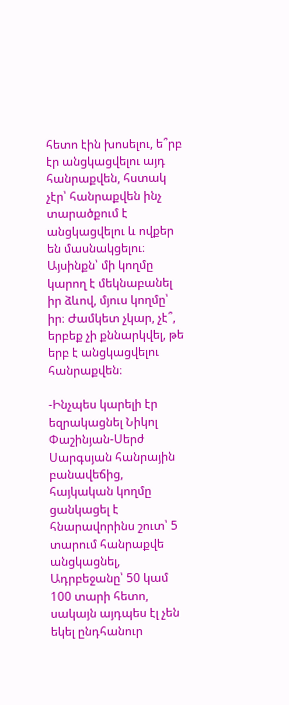հետո էին խոսելու, ե՞րբ էր անցկացվելու այդ հանրաքվեն, հստակ չէր՝ հանրաքվեն ինչ տարածքում է անցկացվելու և ովքեր են մասնակցելու։ Այսինքն՝ մի կողմը կարող է մեկնաբանել իր ձևով, մյուս կողմը՝ իր։ Ժամկետ չկար, չէ՞, երբեք չի քննարկվել, թե երբ է անցկացվելու հանրաքվեն։

-Ինչպես կարելի էր եզրակացնել Նիկոլ Փաշինյան-Սերժ Սարգսյան հանրային բանավեճից, հայկական կողմը ցանկացել է հնարավորինս շուտ՝ 5 տարում հանրաքվե անցկացնել, Ադրբեջանը՝ 50 կամ 100 տարի հետո, սակայն այդպես էլ չեն եկել ընդհանուր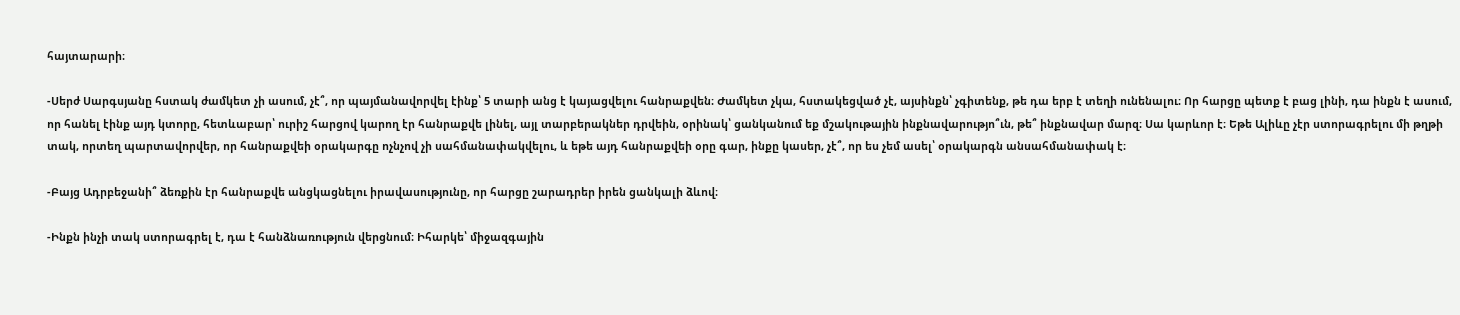հայտարարի։

-Սերժ Սարգսյանը հստակ ժամկետ չի ասում, չէ՞, որ պայմանավորվել էինք՝ 5 տարի անց է կայացվելու հանրաքվեն։ Ժամկետ չկա, հստակեցված չէ, այսինքն՝ չգիտենք, թե դա երբ է տեղի ունենալու։ Որ հարցը պետք է բաց լինի, դա ինքն է ասում, որ հանել էինք այդ կտորը, հետևաբար՝ ուրիշ հարցով կարող էր հանրաքվե լինել, այլ տարբերակներ դրվեին, օրինակ՝ ցանկանում եք մշակութային ինքնավարությո՞ւն, թե՞ ինքնավար մարզ։ Սա կարևոր է։ Եթե Ալիևը չէր ստորագրելու մի թղթի տակ, որտեղ պարտավորվեր, որ հանրաքվեի օրակարգը ոչնչով չի սահմանափակվելու, և եթե այդ հանրաքվեի օրը գար, ինքը կասեր, չէ՞, որ ես չեմ ասել՝ օրակարգն անսահմանափակ է։

-Բայց Ադրբեջանի՞ ձեռքին էր հանրաքվե անցկացնելու իրավասությունը, որ հարցը շարադրեր իրեն ցանկալի ձևով։

-Ինքն ինչի տակ ստորագրել է, դա է հանձնառություն վերցնում։ Իհարկե՝ միջազգային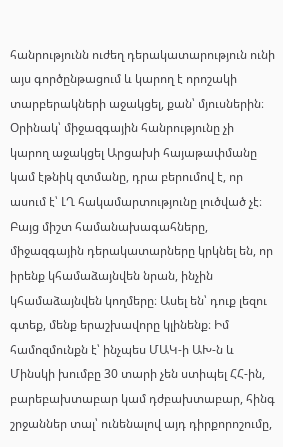հանրությունն ուժեղ դերակատարություն ունի այս գործընթացում և կարող է որոշակի տարբերակների աջակցել, քան՝ մյուսներին։ Օրինակ՝ միջազգային հանրությունը չի կարող աջակցել Արցախի հայաթափմանը կամ էթնիկ զտմանը, դրա բերումով է, որ ասում է՝ ԼՂ հակամարտությունը լուծված չէ։ Բայց միշտ համանախագահները, միջազգային դերակատարները կրկնել են, որ իրենք կհամաձայնվեն նրան, ինչին կհամաձայնվեն կողմերը։ Ասել են՝ դուք լեզու գտեք, մենք երաշխավորը կլինենք։ Իմ համոզմունքն է՝ ինչպես ՄԱԿ-ի ԱԽ-ն և Մինսկի խումբը 30 տարի չեն ստիպել ՀՀ-ին, բարեբախտաբար կամ դժբախտաբար, հինգ շրջաններ տալ՝ ունենալով այդ դիրքորոշումը,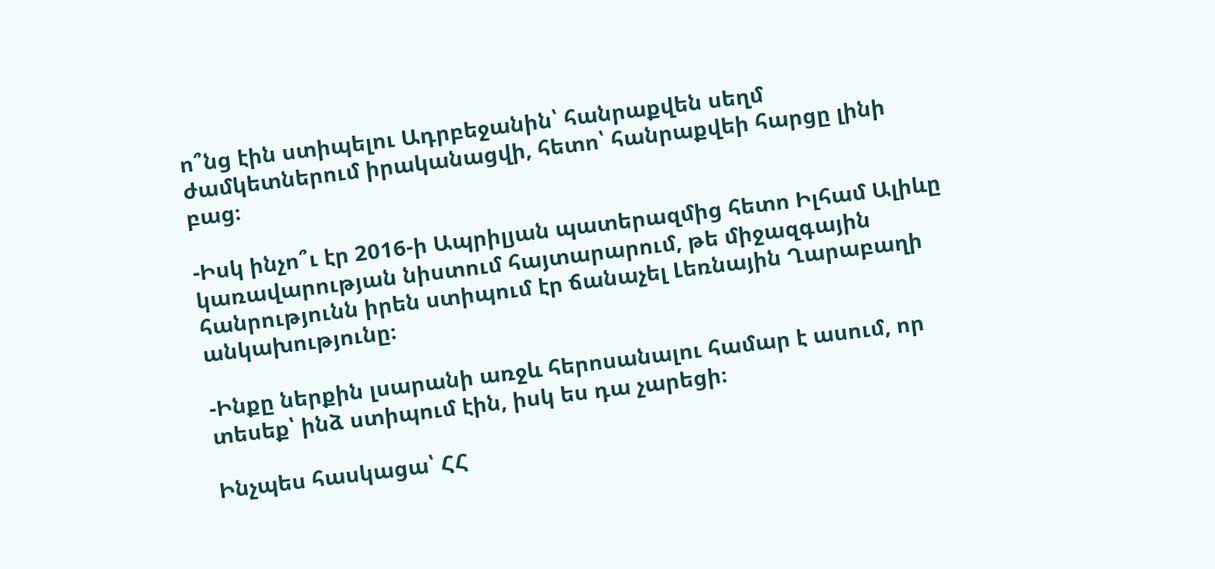ո՞նց էին ստիպելու Ադրբեջանին՝ հանրաքվեն սեղմ ժամկետներում իրականացվի, հետո՝ հանրաքվեի հարցը լինի բաց։

-Իսկ ինչո՞ւ էր 2016-ի Ապրիլյան պատերազմից հետո Իլհամ Ալիևը կառավարության նիստում հայտարարում, թե միջազգային հանրությունն իրեն ստիպում էր ճանաչել Լեռնային Ղարաբաղի անկախությունը։

-Ինքը ներքին լսարանի առջև հերոսանալու համար է ասում, որ տեսեք՝ ինձ ստիպում էին, իսկ ես դա չարեցի։

Ինչպես հասկացա՝ ՀՀ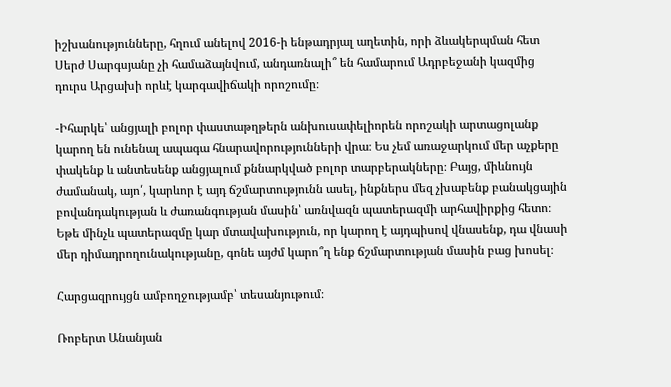իշխանությունները, հղում անելով 2016-ի ենթադրյալ աղետին, որի ձևակերպման հետ Սերժ Սարգսյանը չի համաձայնվում, անդառնալի՞ են համարում Ադրբեջանի կազմից դուրս Արցախի որևէ կարգավիճակի որոշումը։

-Իհարկե՝ անցյալի բոլոր փաստաթղթերն անխուսափելիորեն որոշակի արտացոլանք կարող են ունենալ ապագա հնարավորությունների վրա։ Ես չեմ առաջարկում մեր աչքերը փակենք և անտեսենք անցյալում քննարկված բոլոր տարբերակները։ Բայց, միևնույն ժամանակ, այո՛, կարևոր է այդ ճշմարտությունն ասել, ինքներս մեզ չխաբենք բանակցային բովանդակության և ժառանգության մասին՝ առնվազն պատերազմի արհավիրքից հետո։ Եթե մինչև պատերազմը կար մտավախություն, որ կարող է այդպիսով վնասենք, դա վնասի մեր դիմադրողունակությանը, գոնե այժմ կարո՞ղ ենք ճշմարտության մասին բաց խոսել։

Հարցազրույցն ամբողջությամբ՝ տեսանյութում։

Ռոբերտ Անանյան